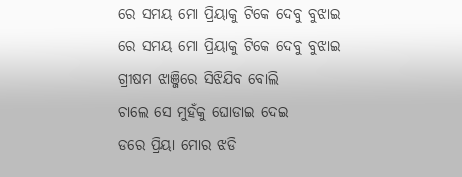ରେ ସମୟ ମୋ ପ୍ରିୟାକୁ ଟିକେ ଦେବୁ ବୁଝାଇ
ରେ ସମୟ ମୋ ପ୍ରିୟାକୁ ଟିକେ ଦେବୁ ବୁଝାଇ
ଗ୍ରୀଷମ ଝାଞ୍ଜିରେ ସିଝିଯିବ ବୋଲି
ଚାଲେ ସେ ମୁହଁକୁ ଘୋଡାଇ ଦେଇ
ଡରେ ପ୍ରିୟା ମୋର ଝଡି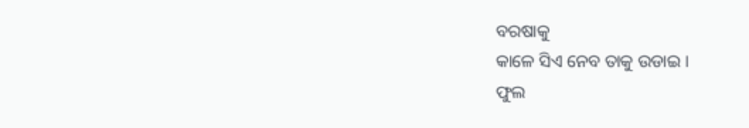ବରଷାକୁ
କାଳେ ସିଏ ନେବ ତାକୁ ଉଡାଇ ।
ଫୁଲ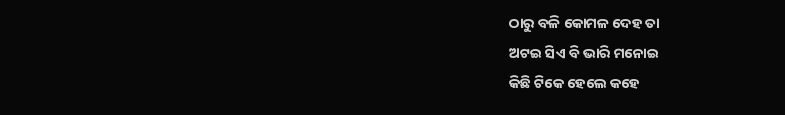ଠାରୁ ବଳି କୋମଳ ଦେହ ତା
ଅଟଇ ସିଏ ବି ଭାରି ମନୋଇ
କିଛି ଟିକେ ହେଲେ କହେ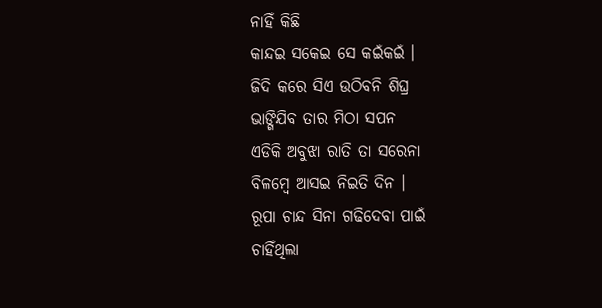ନାହିଁ କିଛି
କାନ୍ଦଇ ସକେଇ ସେ କଇଁକଇଁ ।
ଜିଦି କରେ ସିଏ ଉଠିବନି ଶିଘ୍ର
ଭାଙ୍ଗିଯିବ ତାର ମିଠା ସପନ
ଏଡିକି ଅବୁଝା ରାତି ତା ସରେନା
ବିଳମ୍ବେ ଆସଇ ନିଇତି ଦିନ ।
ରୂପା ଚାନ୍ଦ ସିନା ଗଢିଦେବା ପାଇଁ
ଚାହିଁଥିଲା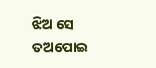ଝିଅ ସେ ତଅପୋଇ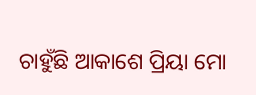ଚାହୁଁଛି ଆକାଶେ ପ୍ରିୟା ମୋ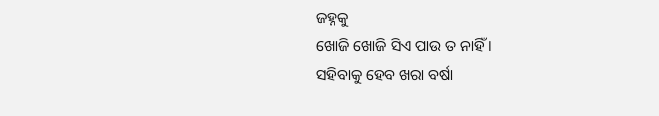ଜହ୍ନକୁ
ଖୋଜି ଖୋଜି ସିଏ ପାଉ ତ ନାହିଁ ।
ସହିବାକୁ ହେବ ଖରା ବର୍ଷା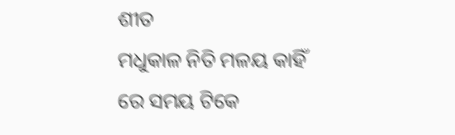ଶୀତ
ମଧୁକାଳ ନିତି ମଳୟ କାହିଁ
ରେ ସମୟ ଟିକେ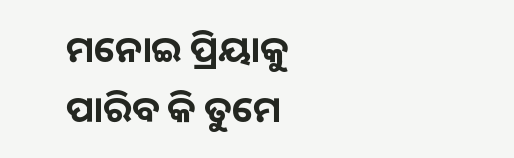ମନୋଇ ପ୍ରିୟାକୁ
ପାରିବ କି ତୁମେ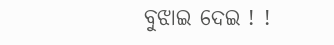ବୁଝାଇ ଦେଇ ! !